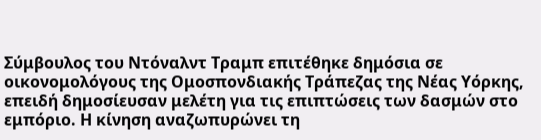Σύμβουλος του Ντόναλντ Τραμπ επιτέθηκε δημόσια σε οικονομολόγους της Ομοσπονδιακής Τράπεζας της Νέας Υόρκης, επειδή δημοσίευσαν μελέτη για τις επιπτώσεις των δασμών στο εμπόριο. Η κίνηση αναζωπυρώνει τη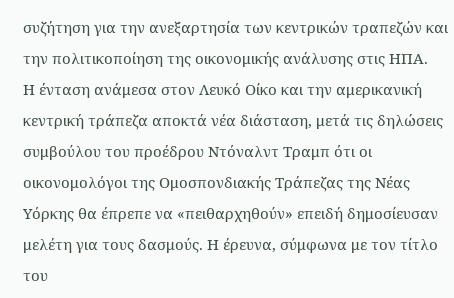συζήτηση για την ανεξαρτησία των κεντρικών τραπεζών και την πολιτικοποίηση της οικονομικής ανάλυσης στις ΗΠΑ.
Η ένταση ανάμεσα στον Λευκό Οίκο και την αμερικανική κεντρική τράπεζα αποκτά νέα διάσταση, μετά τις δηλώσεις συμβούλου του προέδρου Ντόναλντ Τραμπ ότι οι οικονομολόγοι της Ομοσπονδιακής Τράπεζας της Νέας Υόρκης θα έπρεπε να «πειθαρχηθούν» επειδή δημοσίευσαν μελέτη για τους δασμούς. Η έρευνα, σύμφωνα με τον τίτλο του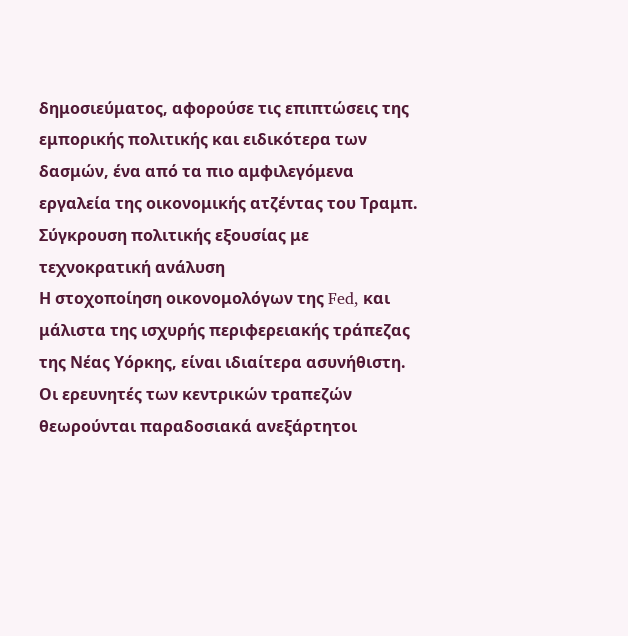δημοσιεύματος, αφορούσε τις επιπτώσεις της εμπορικής πολιτικής και ειδικότερα των δασμών, ένα από τα πιο αμφιλεγόμενα εργαλεία της οικονομικής ατζέντας του Τραμπ.
Σύγκρουση πολιτικής εξουσίας με τεχνοκρατική ανάλυση
Η στοχοποίηση οικονομολόγων της Fed, και μάλιστα της ισχυρής περιφερειακής τράπεζας της Νέας Υόρκης, είναι ιδιαίτερα ασυνήθιστη. Οι ερευνητές των κεντρικών τραπεζών θεωρούνται παραδοσιακά ανεξάρτητοι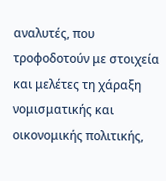αναλυτές, που τροφοδοτούν με στοιχεία και μελέτες τη χάραξη νομισματικής και οικονομικής πολιτικής,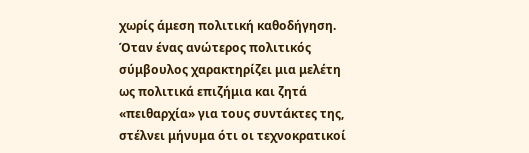χωρίς άμεση πολιτική καθοδήγηση.
Όταν ένας ανώτερος πολιτικός σύμβουλος χαρακτηρίζει μια μελέτη ως πολιτικά επιζήμια και ζητά «πειθαρχία» για τους συντάκτες της, στέλνει μήνυμα ότι οι τεχνοκρατικοί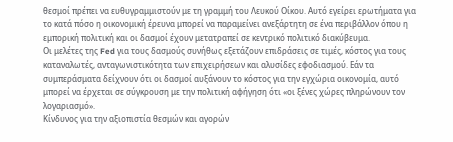θεσμοί πρέπει να ευθυγραμμιστούν με τη γραμμή του Λευκού Οίκου. Αυτό εγείρει ερωτήματα για το κατά πόσο η οικονομική έρευνα μπορεί να παραμείνει ανεξάρτητη σε ένα περιβάλλον όπου η εμπορική πολιτική και οι δασμοί έχουν μετατραπεί σε κεντρικό πολιτικό διακύβευμα.
Οι μελέτες της Fed για τους δασμούς συνήθως εξετάζουν επιδράσεις σε τιμές, κόστος για τους καταναλωτές, ανταγωνιστικότητα των επιχειρήσεων και αλυσίδες εφοδιασμού. Εάν τα συμπεράσματα δείχνουν ότι οι δασμοί αυξάνουν το κόστος για την εγχώρια οικονομία, αυτό μπορεί να έρχεται σε σύγκρουση με την πολιτική αφήγηση ότι «οι ξένες χώρες πληρώνουν τον λογαριασμό».
Κίνδυνος για την αξιοπιστία θεσμών και αγορών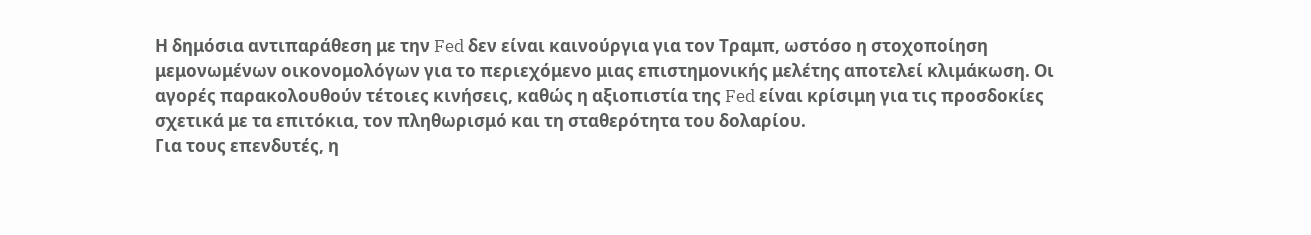Η δημόσια αντιπαράθεση με την Fed δεν είναι καινούργια για τον Τραμπ, ωστόσο η στοχοποίηση μεμονωμένων οικονομολόγων για το περιεχόμενο μιας επιστημονικής μελέτης αποτελεί κλιμάκωση. Οι αγορές παρακολουθούν τέτοιες κινήσεις, καθώς η αξιοπιστία της Fed είναι κρίσιμη για τις προσδοκίες σχετικά με τα επιτόκια, τον πληθωρισμό και τη σταθερότητα του δολαρίου.
Για τους επενδυτές, η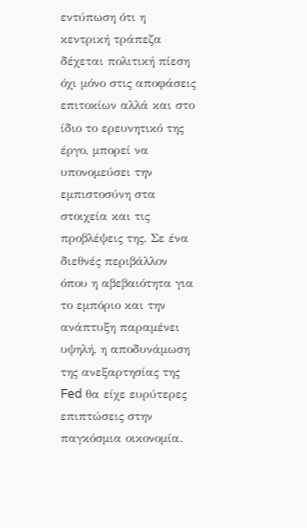εντύπωση ότι η κεντρική τράπεζα δέχεται πολιτική πίεση όχι μόνο στις αποφάσεις επιτοκίων αλλά και στο ίδιο το ερευνητικό της έργο, μπορεί να υπονομεύσει την εμπιστοσύνη στα στοιχεία και τις προβλέψεις της. Σε ένα διεθνές περιβάλλον όπου η αβεβαιότητα για το εμπόριο και την ανάπτυξη παραμένει υψηλή, η αποδυνάμωση της ανεξαρτησίας της Fed θα είχε ευρύτερες επιπτώσεις στην παγκόσμια οικονομία.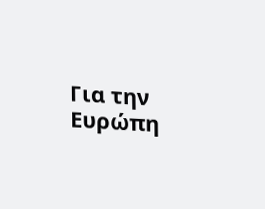Για την Ευρώπη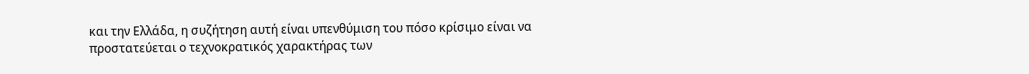και την Ελλάδα, η συζήτηση αυτή είναι υπενθύμιση του πόσο κρίσιμο είναι να προστατεύεται ο τεχνοκρατικός χαρακτήρας των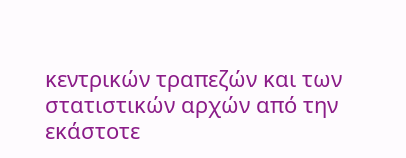κεντρικών τραπεζών και των στατιστικών αρχών από την εκάστοτε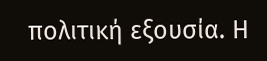πολιτική εξουσία. Η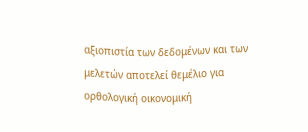αξιοπιστία των δεδομένων και των μελετών αποτελεί θεμέλιο για ορθολογική οικονομική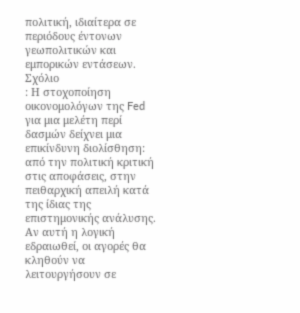πολιτική, ιδιαίτερα σε περιόδους έντονων γεωπολιτικών και εμπορικών εντάσεων.
Σχόλιο
: Η στοχοποίηση οικονομολόγων της Fed για μια μελέτη περί δασμών δείχνει μια επικίνδυνη διολίσθηση: από την πολιτική κριτική στις αποφάσεις, στην πειθαρχική απειλή κατά της ίδιας της επιστημονικής ανάλυσης. Αν αυτή η λογική εδραιωθεί, οι αγορές θα κληθούν να λειτουργήσουν σε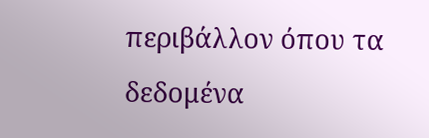περιβάλλον όπου τα δεδομένα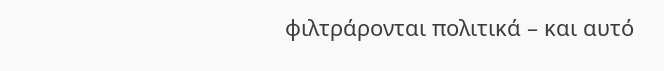φιλτράρονται πολιτικά – και αυτό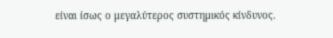είναι ίσως ο μεγαλύτερος συστημικός κίνδυνος.